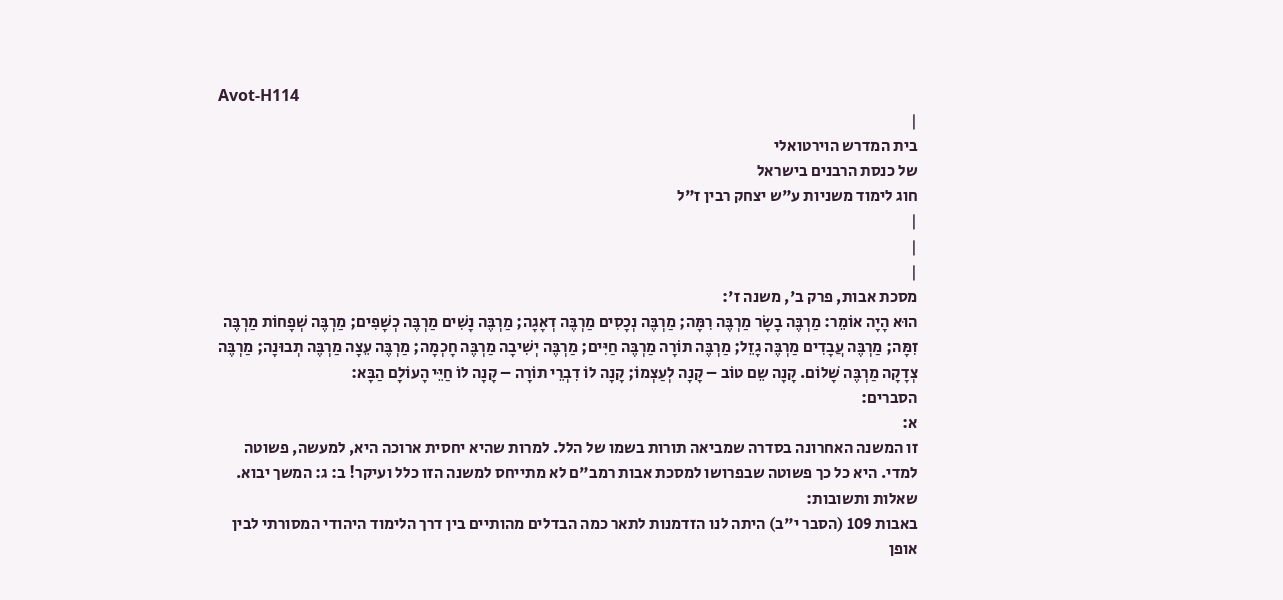Avot-H114
|
בית המדרש הוירטואלי
של כנסת הרבנים בישראל
חוג לימוד משניות ע"ש יצחק רבין ז"ל
|
|
|
מסכת אבות, פרק ב', משנה ז':
הוּא הָיָה אוֹמֵר: מַרְבֶּה בָשָׂר מַרְבֶּה רִמָּה; מַרְבֶּה נְכָסִים מַרְבֶּה דְאָגָה; מַרְבֶּה נָשִׁים מַרְבֶּה כְשָׁפִים; מַרְבֶּה שְׁפָחוֹת מַרְבֶּה זִמָּה; מַרְבֶּה עֲבָדִים מַרְבֶּה גָזֵל; מַרְבֶּה תוֹרָה מַרְבֶּה חַיִּים; מַרְבֶּה יְשִׁיבָה מַרְבֶּה חָכְמָה; מַרְבֶּה עֵצָה מַרְבֶּה תְבוּנָה; מַרְבֶּה צְדָקָה מַרְבֶּה שָׁלוֹם. קָנָה שֵם טוֹב – קָנָה לְעַצְמוֹ; קָנָה לוֹ דִבְרֵי תוֹרָה – קָנָה לוֹ חַיֵּי הָעוֹלָם הַבָּא:
הסברים:
א:
זו המשנה האחרונה בסדרה שמביאה תורות בשמו של הלל. למרות שהיא יחסית ארוכה היא, למעשה, פשוטה למדי. היא כל כך פשוטה שבפרושו למסכת אבות רמב"ם לא מתייחס למשנה הזו כלל ועיקר! ב: ג: המשך יבוא. שאלות ותשובות:
באבות 109 (הסבר י"ב) היתה לנו הזדמנות לתאר כמה הבדלים מהותיים בין דרך הלימוד היהודי המסורתי לבין אופן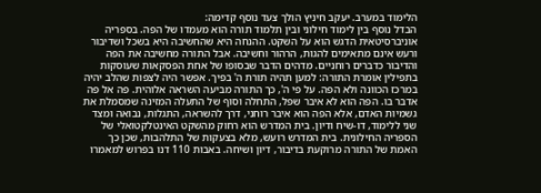הלימוד במערב. יעקב חיניץ הולך צעד נוסף קדימה:
הבדל נוסף בין לימוד חילוני ובין תלמוד תורה הוא מעמדו של הפה. בספריה אוניברסיטאית הדגש הוא על השקט. ההנחה היא שהחשיבה היא בשכל ושדיבור ורעש אינם מתאימים להגות, הרהור וחשיבה. אבל התורה מחשיבה את הפה והדיבור כדברים רוחניים. מדהים הדבר שבסופו של אחת הפסקאות שעוסקות בתפילין אומרת התורה: למען תהיה תורת ה' בפיך. אפשר היה לצפות שהלב יהיה במרכז הכוונה ולא הפה. על פי ה', כך התורה מביעה השראה אלוהית. פה אל פה אדבר בו. הפה הוא לא איבר שפל, התחלה וסוף של התעלה המזינה שמסמלת את גשמיות האדם, אלא הפה הוא איבר רוחני, דרך להשראה, התגלות, נבואה ומצד שני ללימוד, דו-שיח ודיון. בית המדרש הוא רחוק מהשקט האינטלקטואלי של הספריה החילונית. בית המדרש רועש, מלא בצעקות של התלהבות, שכן כך האמת של התורה מרוקעת בדיבור, דיון ושיחה. באבות 110 דנו בפרוש למאמרו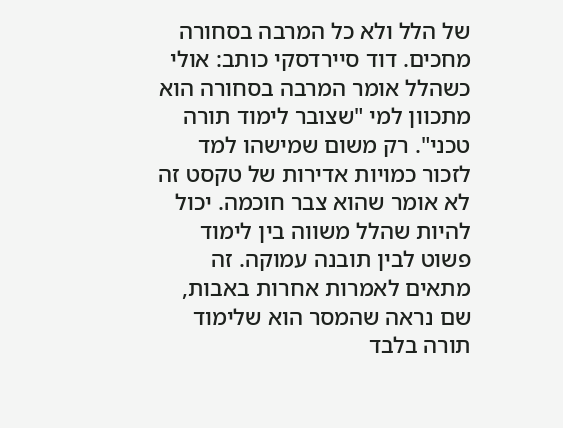של הלל ולא כל המרבה בסחורה מחכים. דוד סיירדסקי כותב: אולי כשהלל אומר המרבה בסחורה הוא מתכוון למי "שצובר לימוד תורה טכני". רק משום שמישהו למד לזכור כמויות אדירות של טקסט זה לא אומר שהוא צבר חוכמה. יכול להיות שהלל משווה בין לימוד פשוט לבין תובנה עמוקה. זה מתאים לאמרות אחרות באבות, שם נראה שהמסר הוא שלימוד תורה בלבד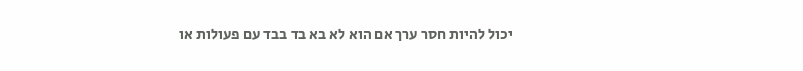יכול להיות חסר ערך אם הוא לא בא בד בבד עם פעולות או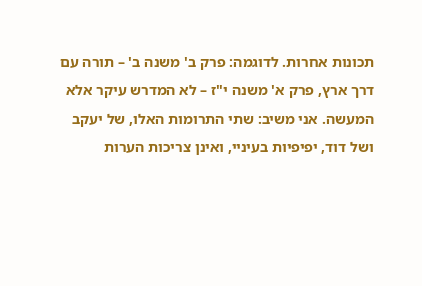תכונות אחרות. לדוגמה: פרק ב' משנה ב' – תורה עם דרך ארץ, פרק א' משנה י"ז – לא המדרש עיקר אלא המעשה. אני משיב: שתי התרומות האלו, של יעקב ושל דוד, יפיפיות בעיניי, ואינן צריכות הערות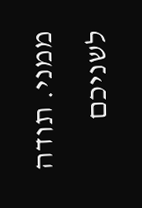ממני. תודה לשניכם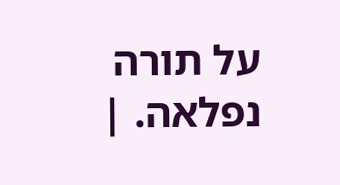על תורה נפלאה. |